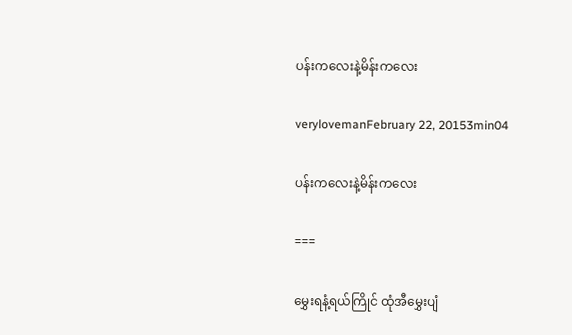ပန်းကလေးနဲ့မိန်းကလေး

verylovemanFebruary 22, 20153min04

ပန်းကလေးနဲ့မိန်းကလေး

===

မွှေးရနံ့ရယ်ကြိုင် ထုံအီမွှေးပျံ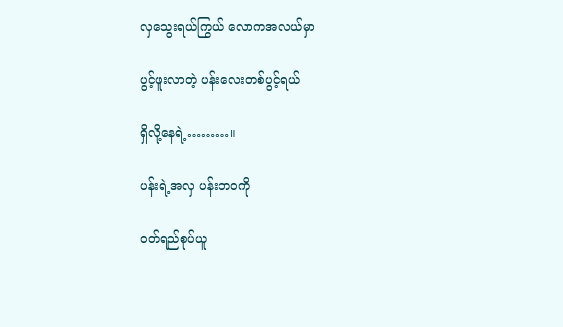လှသွေးရယ်ကြွယ် လောကအလယ်မှာ

ပွင့်ဖူးလာတဲ့ ပန်းလေးတစ်ပွင့်ရယ်

ရှိလို့နေရဲ့………။

ပန်းရဲ့အလှ ပန်းဘဝကို

ဝတ်ရည်စုပ်ယူ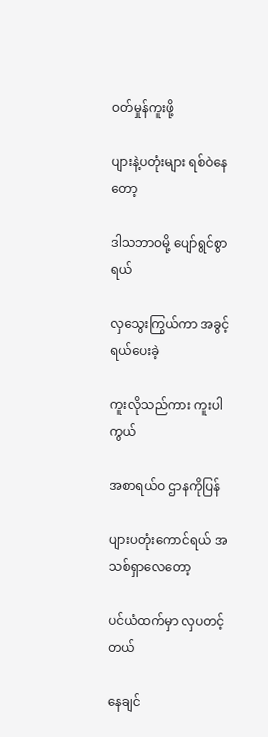ဝတ်မှုန်ကူးဖို့

ပျားနဲ့ပတုံးများ ရစ်ဝဲနေတော့

ဒါသဘာဝမို့ ပျော်ရွင်စွာရယ်

လှသွေးကြွယ်ကာ အခွင့်ရယ်ပေးခဲ့

ကူးလိုသည်ကား ကူးပါကွယ်

အစာရယ်ဝ ဌာနကိုပြန်

ပျားပတုံးကောင်ရယ် အသစ်ရှာလေတော့

ပင်ယံထက်မှာ လှပတင့်တယ်

နေချင်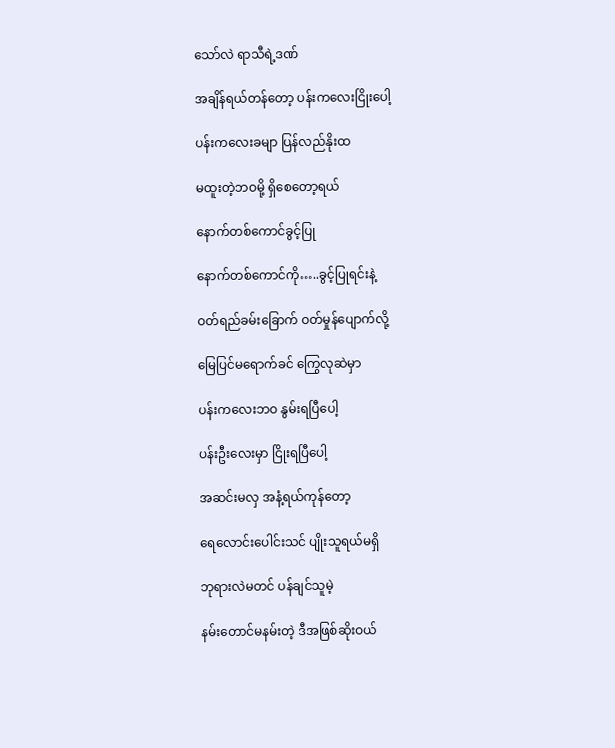သော်လဲ ရာသီရဲ့ဒဏ်

အချိန်ရယ်တန်တော့ ပန်းကလေးငြိုးပေါ့

ပန်းကလေးခမျာ ပြန်လည်နိုးထ

မထူးတဲ့ဘဝမို့ ရှိစေတော့ရယ်

နောက်တစ်ကောင်ခွင့်ပြု

နောက်တစ်ကောင်ကို…..ခွင့်ပြုရင်းနဲ့

ဝတ်ရည်ခမ်းခြောက် ဝတ်မှုန်ပျောက်လို့

မြေပြင်မရောက်ခင် ကြွေလုဆဲမှာ

ပန်းကလေးဘဝ နွမ်းရပြီပေါ့

ပန်းဦးလေးမှာ ငြိုးရပြီပေါ့

အဆင်းမလှ အနံ့ရယ်ကုန်တော့

ရေလောင်းပေါင်းသင် ပျိုးသူရယ်မရှိ

ဘုရားလဲမတင် ပန်ချင်သူမဲ့

နမ်းတောင်မနမ်းတဲ့ ဒီအဖြစ်ဆိုးဝယ်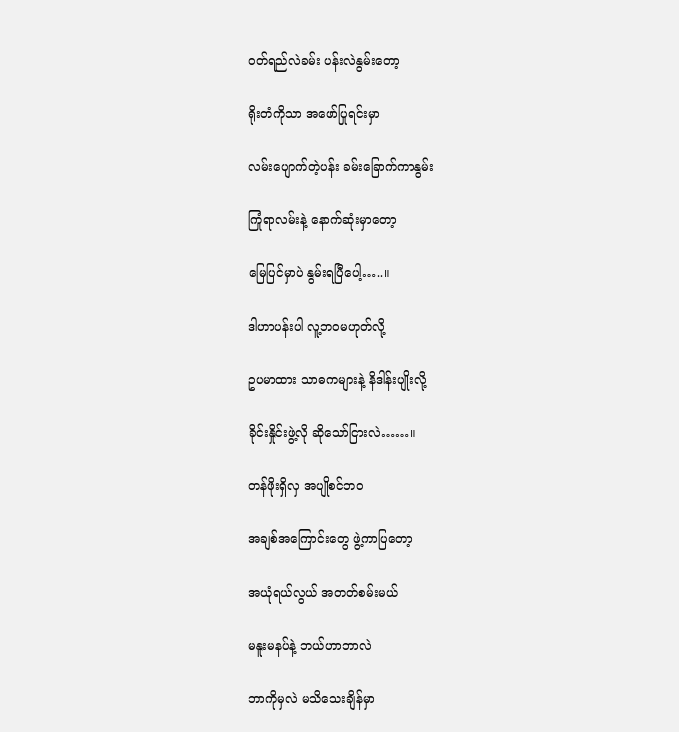ဝတ်ရည်လဲခမ်း ပန်းလဲနွမ်းတော့

ရိုးတံကိုသာ အဖော်ပြုရင်းမှာ

လမ်းပျောက်တဲ့ပန်း ခမ်းခြောက်ကာနွမ်း

ကြုံရာလမ်းနဲ့ နောက်ဆုံးမှာတော့

မြေပြင်မှာပဲ နွမ်းရပြီပေါ့…..။

ဒါဟာပန်းပါ လူ့ဘဝမဟုတ်လို့

ဥပမာထား သာဓကများနဲ့ နိဒါန်းပျိုးလို့

ခိုင်းနှိုင်းဖွဲ့လို ဆိုသော်ငြားလဲ……။

တန်ဖိုးရှိလှ အပျိုစင်ဘဝ

အချစ်အကြောင်းတွေ ဖွဲ့ကာပြတော့

အယုံရယ်လွယ် အတတ်စမ်းမယ်

မနူးမနပ်နဲ့ ဘယ်ဟာဘာလဲ

ဘာကိုမှလဲ မသိသေးချိန်မှာ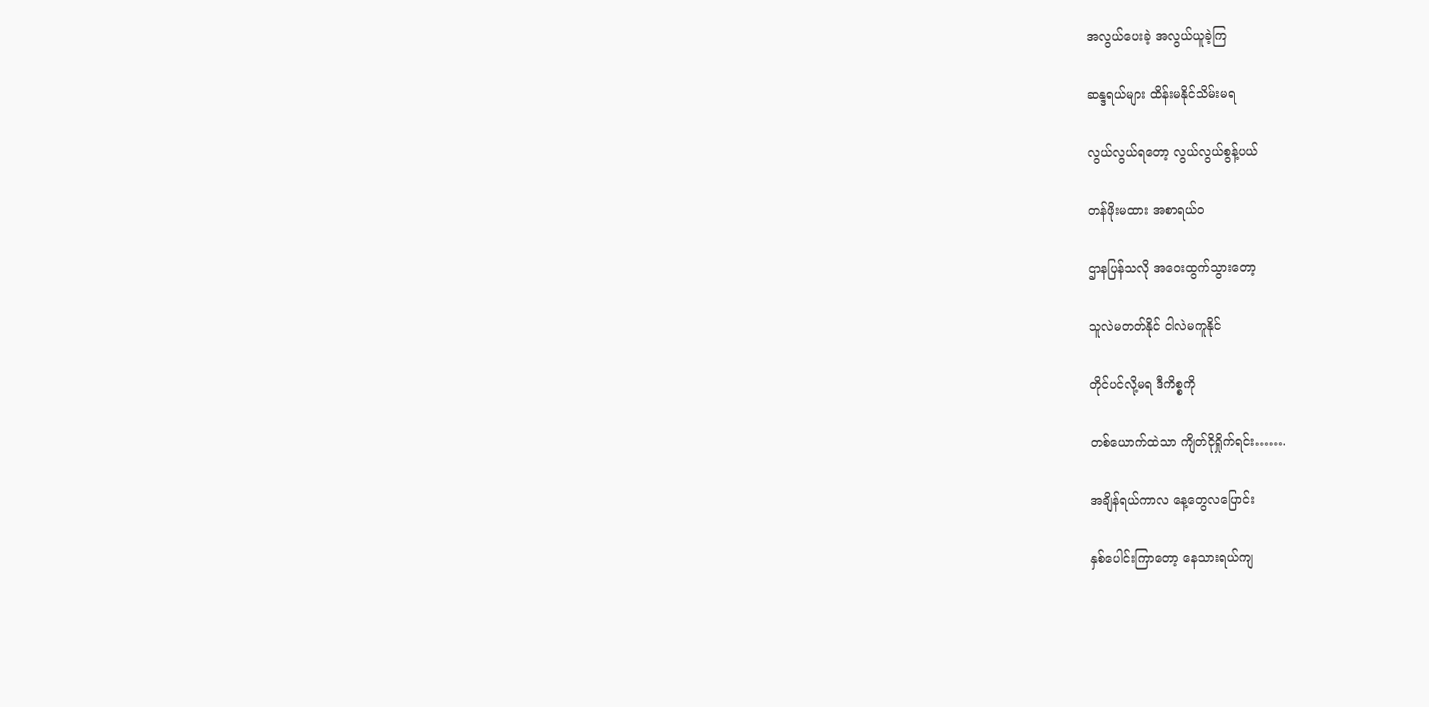အလွယ်ပေးခဲ့ အလွယ်ယူခဲ့ကြ

ဆန္ဒရယ်များ ထိန်းမနိုင်သိမ်းမရ

လွယ်လွယ်ရတော့ လွယ်လွယ်စွန့်ပယ်

တန်ဖိုးမထား အစာရယ်ဝ

ဌာနပြန်သလို အဝေးထွက်သွားတော့

သူလဲမတတ်နိုင် ငါလဲမကူနိုင်

တိုင်ပင်လို့မရ ဒီကိစ္စကို

တစ်ယောက်ထဲသာ ကျိတ်ငိုရှိုက်ရင်း…….

အချိန်ရယ်ကာလ နေ့တွေလပြောင်း

နှစ်ပေါင်းကြာတော့ နေသားရယ်ကျ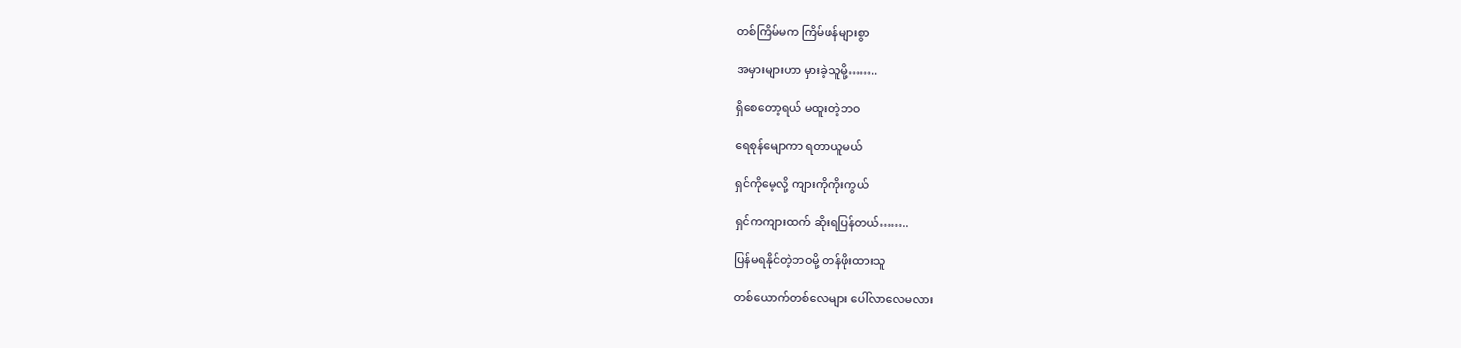တစ်ကြိမ်မက ကြိမ်ဖန်များစွာ

အမှားများဟာ မှားခဲ့သူမို့……..

ရှိစေတော့ရယ် မထူးတဲ့ဘဝ

ရေစုန်မျောကာ ရတာယူမယ်

ရှင်ကိုမေ့လို့ ကျားကိုကိုးကွယ်

ရှင်ကကျားထက် ဆိုးရပြန်တယ်……..

ပြန်မရနိုင်တဲ့ဘဝမို့ တန်ဖိုးထားသူ

တစ်ယောက်တစ်လေများ ပေါ်လာလေမလား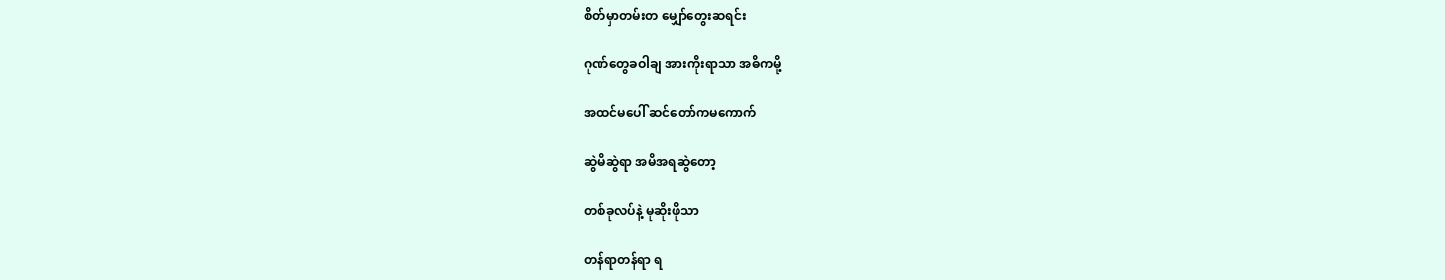စိတ်မှာတမ်းတ မျှော်တွေးဆရင်း

ဂုဏ်တွေခဝါချ အားကိုးရာသာ အဓိကမို့

အထင်မပေါ် ဆင်တော်ကမကောက်

ဆွဲမိဆွဲရာ အမိအရဆွဲတော့

တစ်ခုလပ်နဲ့ မုဆိုးဖိုသာ

တန်ရာတန်ရာ ရ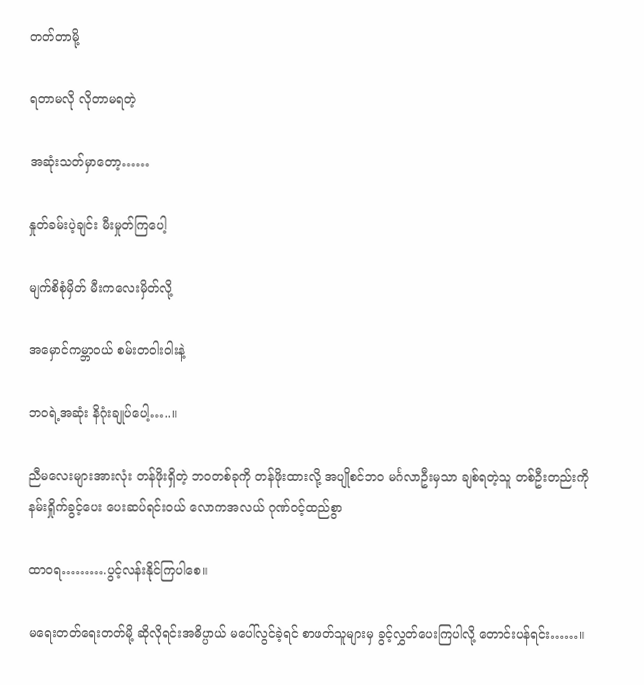တတ်တာမို့

ရတာမလို လိုတာမရတဲ့

အဆုံးသတ်မှာတော့……

နှုတ်ခမ်းပဲ့ချင်း မီးမှုတ်ကြပေါ့

မျက်စိစုံမှိတ် မီးကလေးမှိတ်လို့

အမှောင်ကမ္ဘာဝယ် စမ်းတဝါးဝါးနဲ့

ဘဝရဲ့အဆုံး နိဂုံးချုပ်ပေါ့…..။

ညီမလေးများအားလုံး တန်ဖိုးရှိတဲ့ ဘဝတစ်ခုကို တန်ဖိုးထားလို့ အပျိုစင်ဘဝ မင်္ဂလာဦးမှသာ ချစ်ရတဲ့သူ တစ်ဦးတည်းကို နမ်းရှိုက်ခွင့်ပေး ပေးဆပ်ရင်းဝယ် လောကအလယ် ဂုဏ်ဝင့်ထည်စွာ

ထာဝရ……….ပွင့်လန်းနိုင်ကြပါစေ။

မရေးတတ်ရေးတတ်မို့ ဆိုလိုရင်းအဓိပ္ပာယ် မပေါ်လွင်ခဲ့ရင် စာဖတ်သူများမှ ခွင့်လွှတ်ပေးကြပါလို့ တောင်းပန်ရင်း……။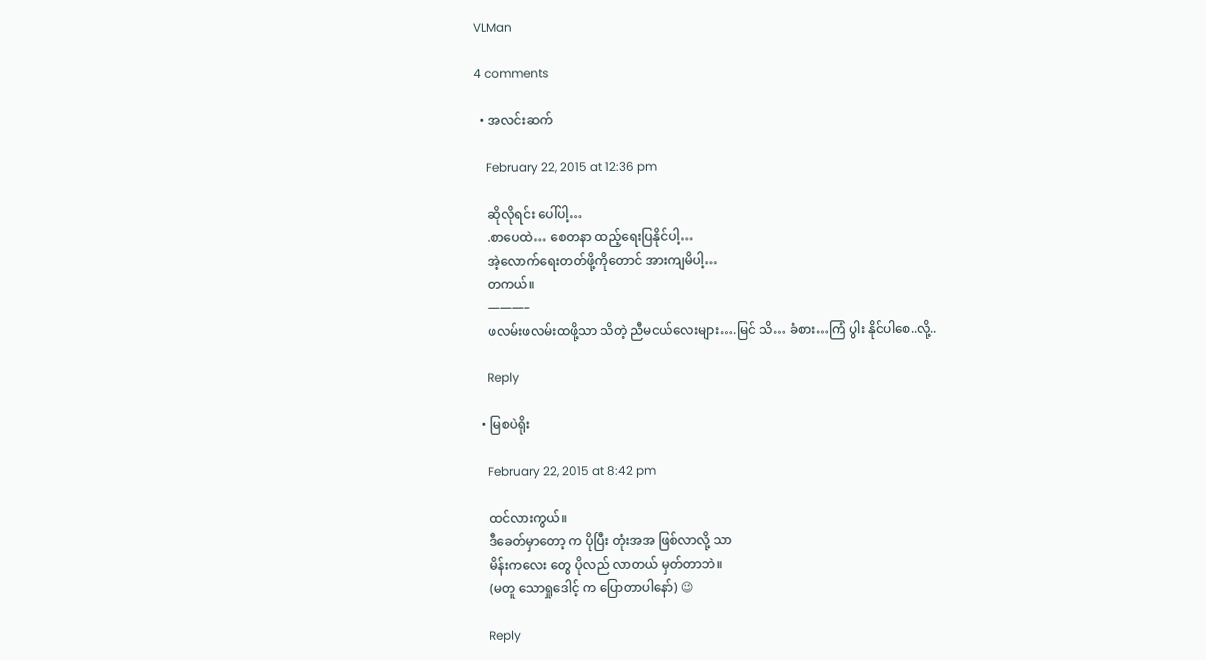VLMan

4 comments

  • အလင်းဆက်

    February 22, 2015 at 12:36 pm

    ဆိုလိုရင်း ပေါ်ပါ့…
    .စာပေထဲ… စေတနာ ထည့်ရေးပြနိုင်ပါ့…
    အဲ့လောက်ရေးတတ်ဖို့ကိုတောင် အားကျမိပါ့…
    တကယ်။
    ———–
    ဖလမ်းဖလမ်းထဖို့သာ သိတဲ့ ညီမငယ်လေးများ….မြင် သိ… ခံစား…ကြံ ပွါး နိုင်ပါစေ..လို့..

    Reply

  • မြစပဲရိုး

    February 22, 2015 at 8:42 pm

    ထင်လားကွယ်။
    ဒီခေတ်မှာတော့ က ပိုပြီး တုံးအအ ဖြစ်လာလို့ သာ
    မိန်းကလေး တွေ ပိုလည် လာတယ် မှတ်တာဘဲ။
    (မတူ သောရှုဒေါင့် က ပြောတာပါနော်) 😉

    Reply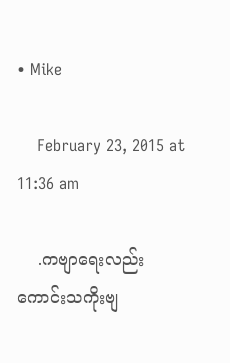• Mike

    February 23, 2015 at 11:36 am

    .ကဗျာရေးလည်းကောင်းသကိုးဗျ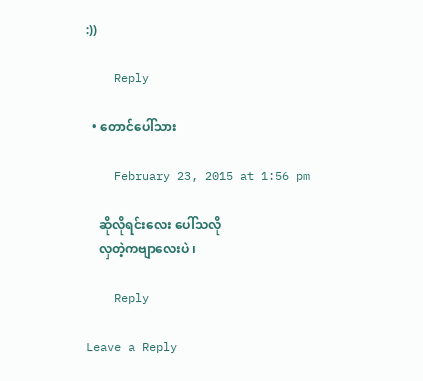:))

    Reply

  • တောင်ပေါ်သား

    February 23, 2015 at 1:56 pm

    ဆိုလိုရင်းလေး ပေါ်သလို
    လှတဲ့ကဗျာလေးပဲ ၊

    Reply

Leave a Reply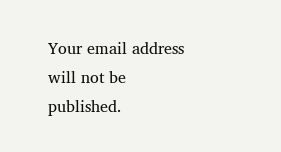Your email address will not be published.